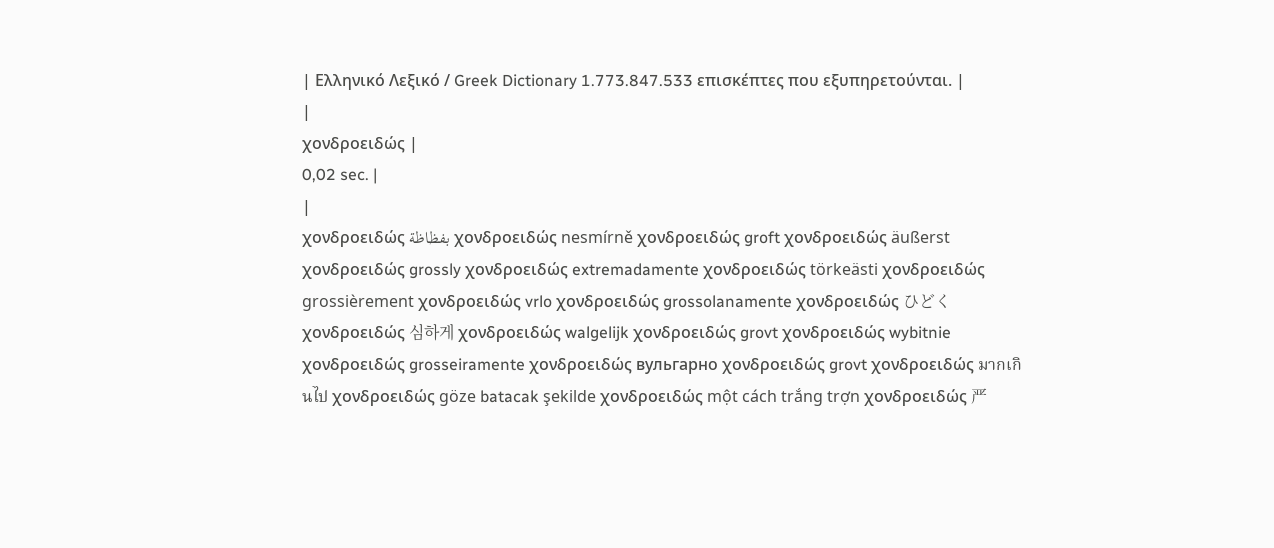| Ελληνικό Λεξικό / Greek Dictionary 1.773.847.533 επισκέπτες που εξυπηρετούνται. |
|
χονδροειδώς |
0,02 sec. |
|
χονδροειδώς بفظاظة χονδροειδώς nesmírně χονδροειδώς groft χονδροειδώς äußerst χονδροειδώς grossly χονδροειδώς extremadamente χονδροειδώς törkeästi χονδροειδώς grossièrement χονδροειδώς vrlo χονδροειδώς grossolanamente χονδροειδώς ひどく χονδροειδώς 심하게 χονδροειδώς walgelijk χονδροειδώς grovt χονδροειδώς wybitnie χονδροειδώς grosseiramente χονδροειδώς вульгарно χονδροειδώς grovt χονδροειδώς มากเกินไป χονδροειδώς göze batacak şekilde χονδροειδώς một cách trắng trợn χονδροειδώς 严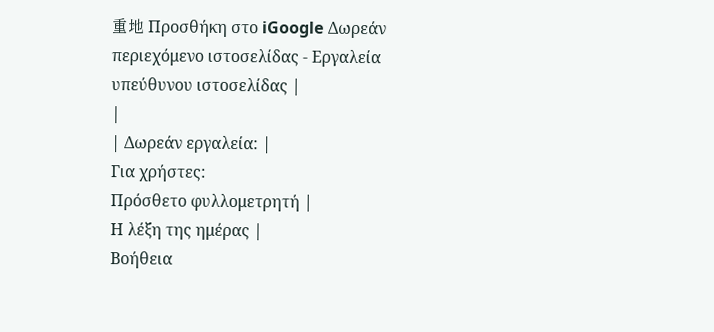重地 Προσθήκη στο iGoogle Δωρεάν περιεχόμενο ιστοσελίδας - Εργαλεία υπεύθυνου ιστοσελίδας |
|
| Δωρεάν εργαλεία: |
Για χρήστες:
Πρόσθετο φυλλομετρητή |
Η λέξη της ημέρας |
Βοήθεια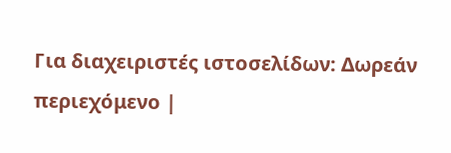Για διαχειριστές ιστοσελίδων: Δωρεάν περιεχόμενο |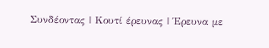Συνδέοντας | Κουτί έρευνας | Έρευνα με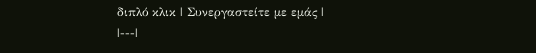διπλό κλικ | Συνεργαστείτε με εμάς |
|---|